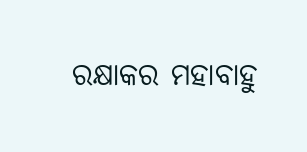ରକ୍ଷାକର ମହାବାହୁ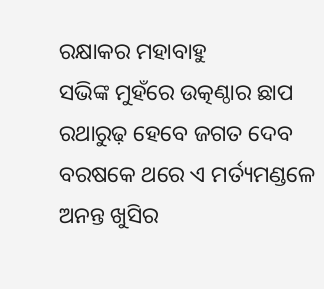ରକ୍ଷାକର ମହାବାହୁ
ସଭିଙ୍କ ମୁହଁରେ ଉତ୍କଣ୍ଠାର ଛାପ
ରଥାରୁଢ଼ ହେବେ ଜଗତ ଦେବ
ବରଷକେ ଥରେ ଏ ମର୍ତ୍ୟମଣ୍ଡଳେ
ଅନନ୍ତ ଖୁସିର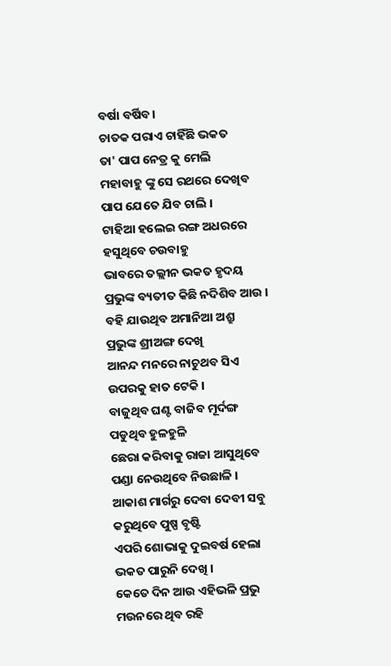ବର୍ଷା ବର୍ଷିବ।
ଚାତକ ପରାଏ ଚାହିଁଛି ଭକତ
ତା' ପାପ ନେତ୍ର କୁ ମେଲି
ମହାବାହୁ ଙ୍କୁ ସେ ରଥରେ ଦେଖିବ
ପାପ ଯେତେ ଯିବ ଚାଲି ।
ଟାହିଆ ହଲେଇ ରଙ୍ଗ ଅଧରରେ
ହସୁଥିବେ ଚଉବାହୁ
ଭାବରେ ତଲ୍ଲୀନ ଭକତ ହୃଦୟ
ପ୍ରଭୁଙ୍କ ବ୍ୟତୀତ କିଛି ନଦିଶିବ ଆଉ ।
ବହି ଯାଉଥିବ ଅମାନିଆ ଅଶ୍ରୁ
ପ୍ରଭୁଙ୍କ ଶ୍ରୀଅଙ୍ଗ ଦେଖି
ଆନନ୍ଦ ମନରେ ନାଚୁଥବ ସିଏ
ଉପରକୁ ହାତ ଟେକି ।
ବାଜୁଥିବ ଘଣ୍ଟ ବାଜିବ ମୂର୍ଦଙ୍ଗ
ପଡୁଥିବ ହୁଳହୁଳି
ଛେରା କରିବାକୁ ରାଜା ଆସୁଥିବେ
ପଣ୍ଡା ନେଉଥିବେ ନିଉଛାଳି ।
ଆକାଶ ମାର୍ଗରୁ ଦେବା ଦେବୀ ସବୁ
କରୁଥିବେ ପୁଷ୍ପ ବୃଷ୍ଟି
ଏପରି ଶୋଭାକୁ ଦୁଇବର୍ଷ ହେଲା
ଭକତ ପାରୁନି ଦେଖି ।
କେତେ ଦିନ ଆଉ ଏହିଭଳି ପ୍ରଭୁ
ମଉନରେ ଥିବ ରହି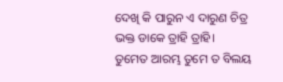ଦେଖି କି ପାରୁନ ଏ ଦାରୁଣ ଚିତ୍ର
ଭକ୍ତ ଡାକେ ତ୍ରାହି ତ୍ରାହି।
ତୁମେତ ଆରମ୍ଭ ତୁମେ ତ ବିଲୟ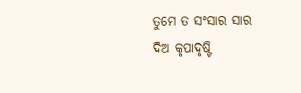ତୁମେ ତ ସଂସାର ସାର
ଦିଅ କୃପାଦୃଷ୍ଟି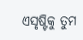ଏସୃଷ୍ଟିକୁ ତୁମ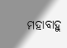ମହାବାହୁ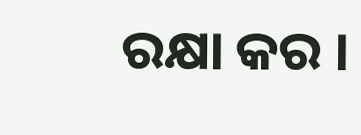ରକ୍ଷା କର ।